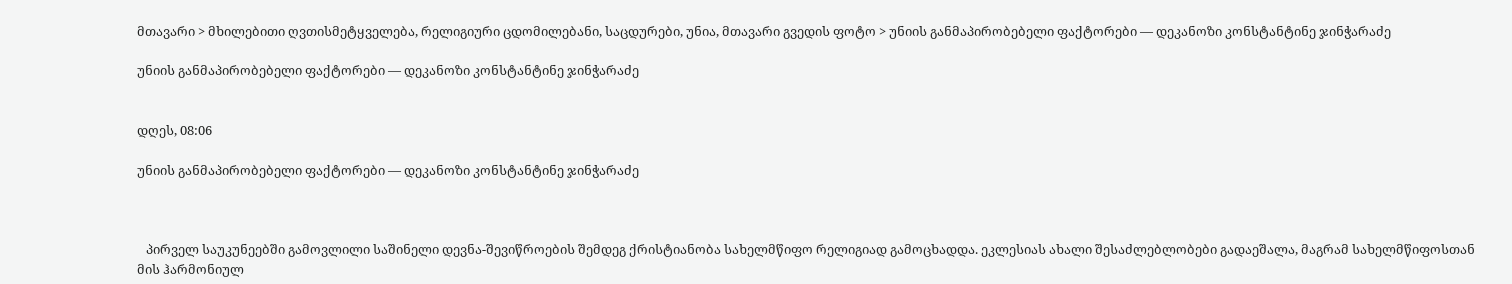მთავარი > მხილებითი ღვთისმეტყველება, რელიგიური ცდომილებანი, საცდურები, უნია, მთავარი გვედის ფოტო > უნიის განმაპირობებელი ფაქტორები — დეკანოზი კონსტანტინე ჯინჭარაძე

უნიის განმაპირობებელი ფაქტორები — დეკანოზი კონსტანტინე ჯინჭარაძე


დღეს, 08:06

უნიის განმაპირობებელი ფაქტორები — დეკანოზი კონსტანტინე ჯინჭარაძე



   პირველ საუკუნეებში გამოვლილი საშინელი დევნა-შევიწროების შემდეგ ქრისტიანობა სახელმწიფო რელიგიად გამოცხადდა. ეკლესიას ახალი შესაძლებლობები გადაეშალა, მაგრამ სახელმწიფოსთან მის ჰარმონიულ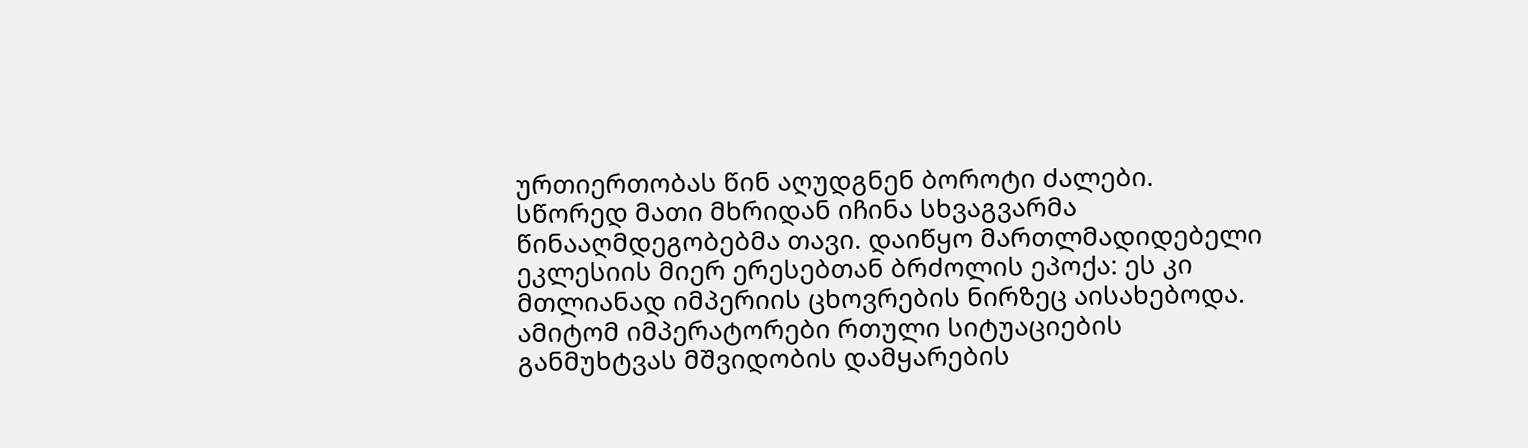ურთიერთობას წინ აღუდგნენ ბოროტი ძალები. სწორედ მათი მხრიდან იჩინა სხვაგვარმა წინააღმდეგობებმა თავი. დაიწყო მართლმადიდებელი ეკლესიის მიერ ერესებთან ბრძოლის ეპოქა: ეს კი მთლიანად იმპერიის ცხოვრების ნირზეც აისახებოდა. ამიტომ იმპერატორები რთული სიტუაციების განმუხტვას მშვიდობის დამყარების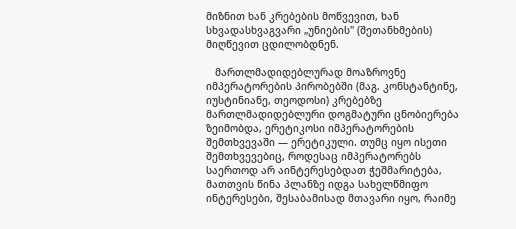მიზნით ხან კრებების მოწვევით, ხან სხვადასხვაგვარი „უნიების" (შეთანხმების) მიღწევით ცდილობდნენ.

   მართლმადიდებლურად მოაზროვნე იმპერატორების პირობებში (მაგ. კონსტანტინე, იუსტინიანე, თეოდოსი) კრებებზე მართლმადიდებლური დოგმატური ცნობიერება ზეიმობდა, ერეტიკოსი იმპერატორების შემთხვევაში — ერეტიკული. თუმც იყო ისეთი შემთხვევებიც, როდესაც იმპერატორებს საერთოდ არ აინტერესებდათ ჭეშმარიტება, მათთვის წინა პლანზე იდგა სახელწმიფო ინტერესები, შესაბამისად მთავარი იყო, რაიმე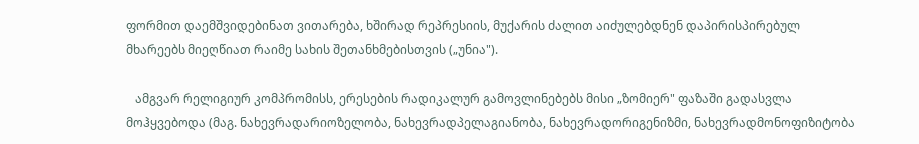ფორმით დაემშვიდებინათ ვითარება, ხშირად რეპრესიის, მუქარის ძალით აიძულებდნენ დაპირისპირებულ მხარეებს მიეღწიათ რაიმე სახის შეთანხმებისთვის („უნია").

   ამგვარ რელიგიურ კომპრომისს, ერესების რადიკალურ გამოვლინებებს მისი „ზომიერ" ფაზაში გადასვლა მოჰყვებოდა (მაგ. ნახევრადარიოზელობა, ნახევრადპელაგიანობა, ნახევრადორიგენიზმი, ნახევრადმონოფიზიტობა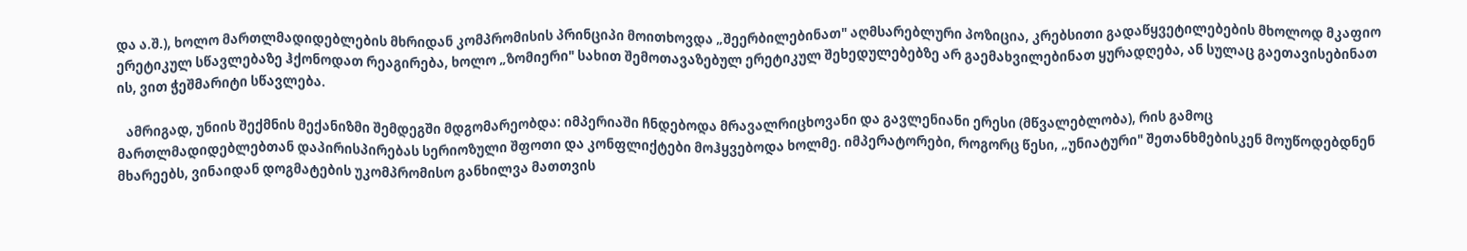და ა.შ.), ხოლო მართლმადიდებლების მხრიდან კომპრომისის პრინციპი მოითხოვდა „შეერბილებინათ" აღმსარებლური პოზიცია, კრებსითი გადაწყვეტილებების მხოლოდ მკაფიო ერეტიკულ სწავლებაზე ჰქონოდათ რეაგირება, ხოლო „ზომიერი" სახით შემოთავაზებულ ერეტიკულ შეხედულებებზე არ გაემახვილებინათ ყურადღება, ან სულაც გაეთავისებინათ ის, ვით ჭეშმარიტი სწავლება.

   ამრიგად, უნიის შექმნის მექანიზმი შემდეგში მდგომარეობდა: იმპერიაში ჩნდებოდა მრავალრიცხოვანი და გავლენიანი ერესი (მწვალებლობა), რის გამოც მართლმადიდებლებთან დაპირისპირებას სერიოზული შფოთი და კონფლიქტები მოჰყვებოდა ხოლმე. იმპერატორები, როგორც წესი, „უნიატური" შეთანხმებისკენ მოუწოდებდნენ მხარეებს, ვინაიდან დოგმატების უკომპრომისო განხილვა მათთვის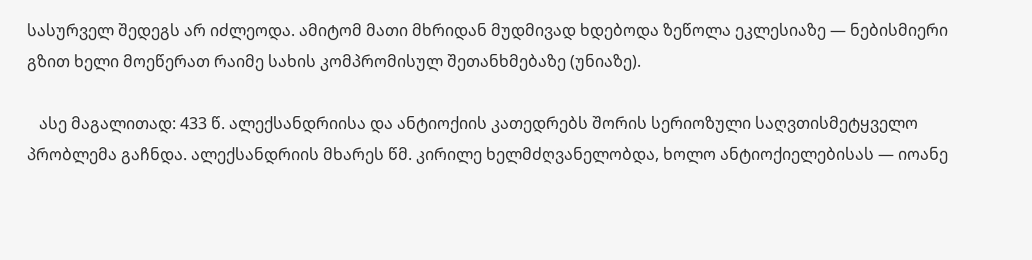სასურველ შედეგს არ იძლეოდა. ამიტომ მათი მხრიდან მუდმივად ხდებოდა ზეწოლა ეკლესიაზე — ნებისმიერი გზით ხელი მოეწერათ რაიმე სახის კომპრომისულ შეთანხმებაზე (უნიაზე).

   ასე მაგალითად: 433 წ. ალექსანდრიისა და ანტიოქიის კათედრებს შორის სერიოზული საღვთისმეტყველო პრობლემა გაჩნდა. ალექსანდრიის მხარეს წმ. კირილე ხელმძღვანელობდა, ხოლო ანტიოქიელებისას — იოანე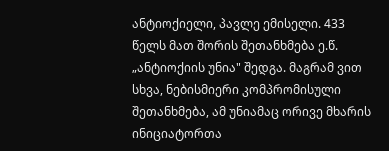ანტიოქიელი, პავლე ემისელი. 433 წელს მათ შორის შეთანხმება ე.წ. „ანტიოქიის უნია" შედგა. მაგრამ ვით სხვა, ნებისმიერი კომპრომისული შეთანხმება, ამ უნიამაც ორივე მხარის ინიციატორთა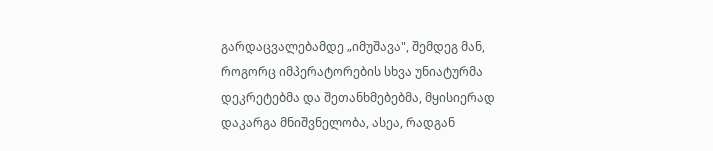გარდაცვალებამდე „იმუშავა", შემდეგ მან, როგორც იმპერატორების სხვა უნიატურმა დეკრეტებმა და შეთანხმებებმა, მყისიერად დაკარგა მნიშვნელობა, ასეა, რადგან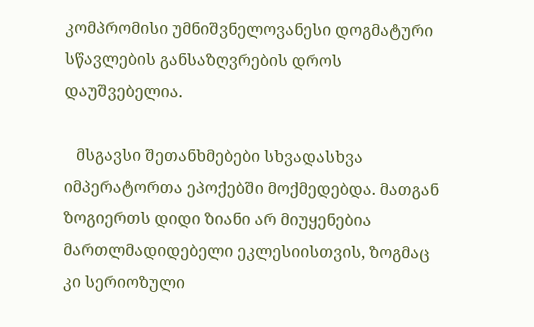კომპრომისი უმნიშვნელოვანესი დოგმატური სწავლების განსაზღვრების დროს დაუშვებელია.

   მსგავსი შეთანხმებები სხვადასხვა იმპერატორთა ეპოქებში მოქმედებდა. მათგან ზოგიერთს დიდი ზიანი არ მიუყენებია მართლმადიდებელი ეკლესიისთვის, ზოგმაც კი სერიოზული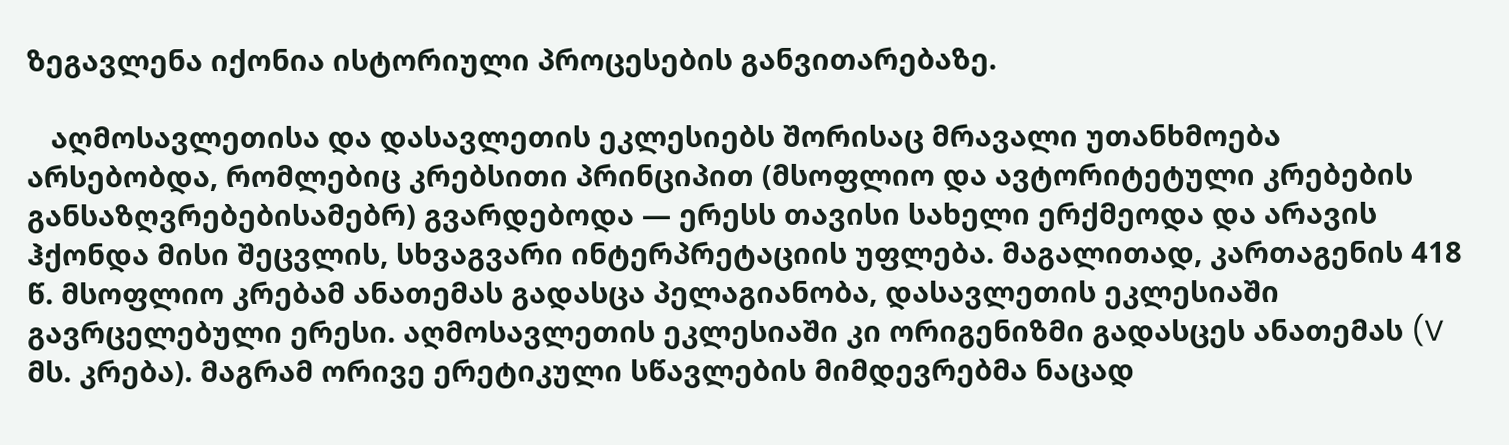ზეგავლენა იქონია ისტორიული პროცესების განვითარებაზე.

   აღმოსავლეთისა და დასავლეთის ეკლესიებს შორისაც მრავალი უთანხმოება არსებობდა, რომლებიც კრებსითი პრინციპით (მსოფლიო და ავტორიტეტული კრებების განსაზღვრებებისამებრ) გვარდებოდა — ერესს თავისი სახელი ერქმეოდა და არავის ჰქონდა მისი შეცვლის, სხვაგვარი ინტერპრეტაციის უფლება. მაგალითად, კართაგენის 418 წ. მსოფლიო კრებამ ანათემას გადასცა პელაგიანობა, დასავლეთის ეკლესიაში გავრცელებული ერესი. აღმოსავლეთის ეკლესიაში კი ორიგენიზმი გადასცეს ანათემას (V მს. კრება). მაგრამ ორივე ერეტიკული სწავლების მიმდევრებმა ნაცად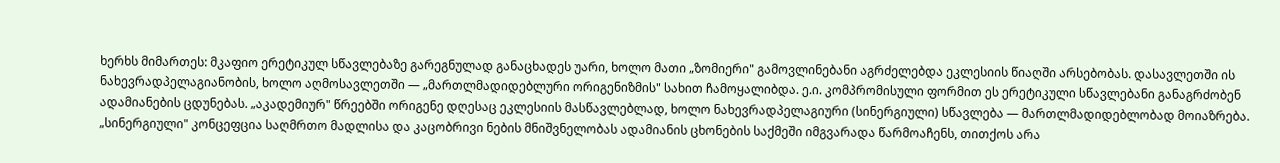ხერხს მიმართეს: მკაფიო ერეტიკულ სწავლებაზე გარეგნულად განაცხადეს უარი, ხოლო მათი „ზომიერი" გამოვლინებანი აგრძელებდა ეკლესიის წიაღში არსებობას. დასავლეთში ის ნახევრადპელაგიანობის, ხოლო აღმოსავლეთში — „მართლმადიდებლური ორიგენიზმის" სახით ჩამოყალიბდა. ე.ი. კომპრომისული ფორმით ეს ერეტიკული სწავლებანი განაგრძობენ ადამიანების ცდუნებას. „აკადემიურ" წრეებში ორიგენე დღესაც ეკლესიის მასწავლებლად, ხოლო ნახევრადპელაგიური (სინერგიული) სწავლება — მართლმადიდებლობად მოიაზრება. „სინერგიული" კონცეფცია საღმრთო მადლისა და კაცობრივი ნების მნიშვნელობას ადამიანის ცხონების საქმეში იმგვარადა წარმოაჩენს, თითქოს არა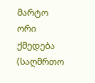მარტო ორი ქმედება (საღმრთო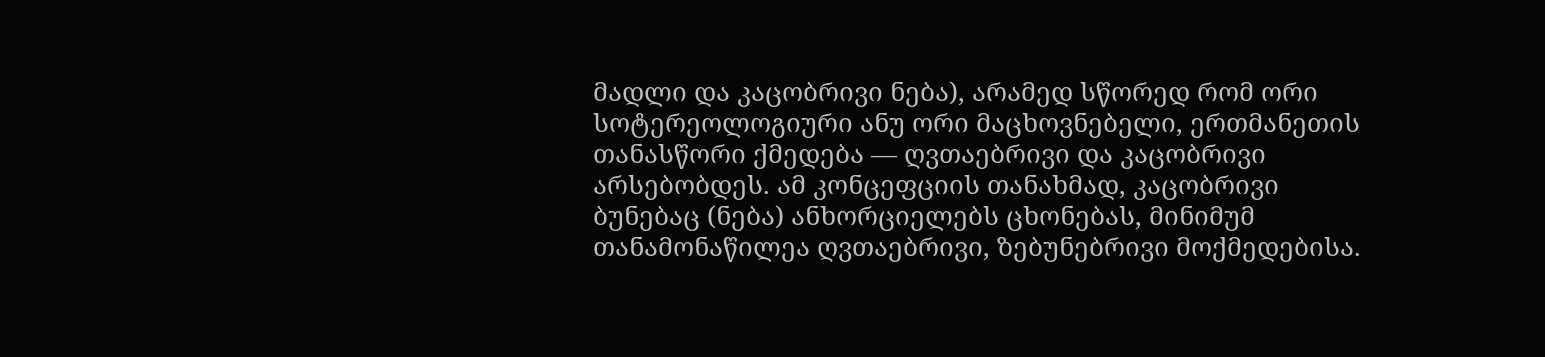მადლი და კაცობრივი ნება), არამედ სწორედ რომ ორი სოტერეოლოგიური ანუ ორი მაცხოვნებელი, ერთმანეთის თანასწორი ქმედება — ღვთაებრივი და კაცობრივი არსებობდეს. ამ კონცეფციის თანახმად, კაცობრივი ბუნებაც (ნება) ანხორციელებს ცხონებას, მინიმუმ თანამონაწილეა ღვთაებრივი, ზებუნებრივი მოქმედებისა.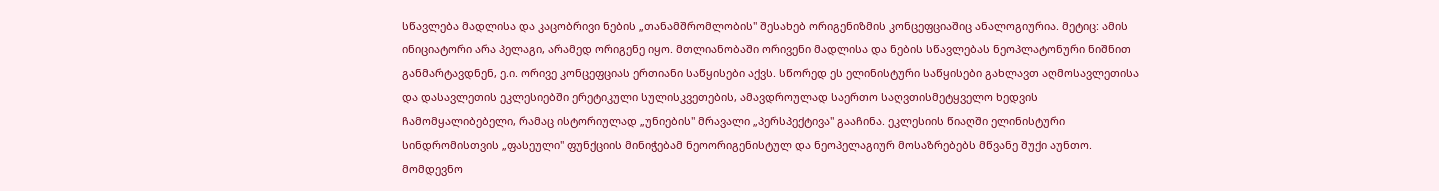სწავლება მადლისა და კაცობრივი ნების „თანამშრომლობის" შესახებ ორიგენიზმის კონცეფციაშიც ანალოგიურია. მეტიც: ამის ინიციატორი არა პელაგი, არამედ ორიგენე იყო. მთლიანობაში ორივენი მადლისა და ნების სწავლებას ნეოპლატონური ნიშნით განმარტავდნენ, ე.ი. ორივე კონცეფციას ერთიანი საწყისები აქვს. სწორედ ეს ელინისტური საწყისები გახლავთ აღმოსავლეთისა და დასავლეთის ეკლესიებში ერეტიკული სულისკვეთების, ამავდროულად საერთო საღვთისმეტყველო ხედვის ჩამომყალიბებელი, რამაც ისტორიულად „უნიების" მრავალი „პერსპექტივა" გააჩინა. ეკლესიის წიაღში ელინისტური სინდრომისთვის „ფასეული" ფუნქციის მინიჭებამ ნეოორიგენისტულ და ნეოპელაგიურ მოსაზრებებს მწვანე შუქი აუნთო. მომდევნო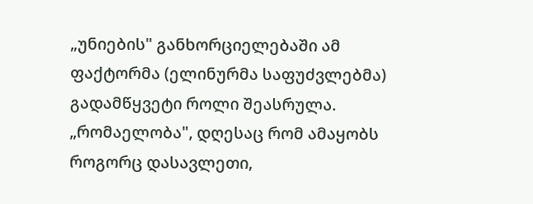„უნიების" განხორციელებაში ამ ფაქტორმა (ელინურმა საფუძვლებმა) გადამწყვეტი როლი შეასრულა. „რომაელობა", დღესაც რომ ამაყობს როგორც დასავლეთი,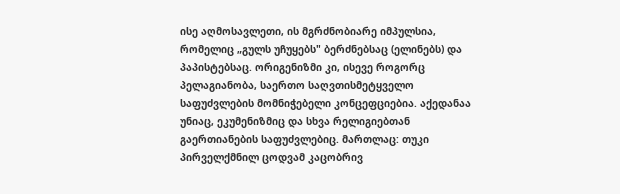ისე აღმოსავლეთი, ის მგრძნობიარე იმპულსია, რომელიც „გულს უჩუყებს" ბერძნებსაც (ელინებს) და პაპისტებსაც. ორიგენიზმი კი, ისევე როგორც პელაგიანობა, საერთო საღვთისმეტყველო საფუძვლების მომნიჭებელი კონცეფციებია. აქედანაა უნიაც, ეკუმენიზმიც და სხვა რელიგიებთან გაერთიანების საფუძვლებიც. მართლაც: თუკი პირველქმნილ ცოდვამ კაცობრივ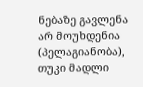ნებაზე გავლენა არ მოუხდენია (პელაგიანობა), თუკი მადლი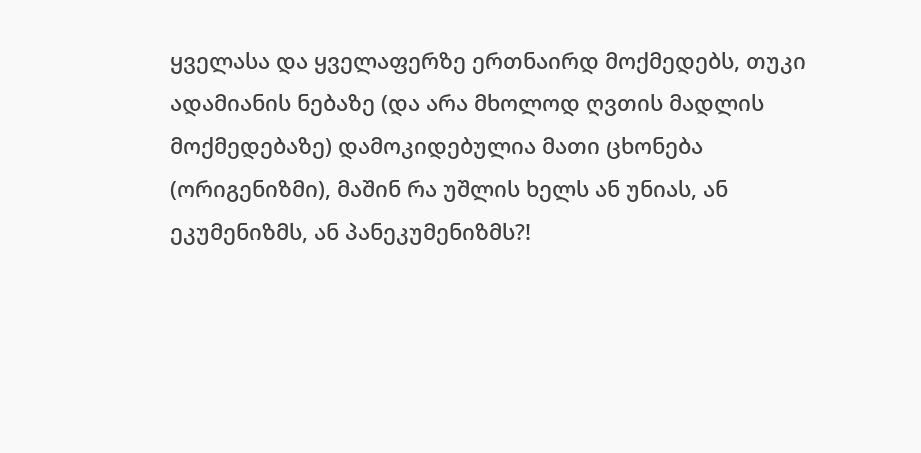ყველასა და ყველაფერზე ერთნაირდ მოქმედებს, თუკი ადამიანის ნებაზე (და არა მხოლოდ ღვთის მადლის მოქმედებაზე) დამოკიდებულია მათი ცხონება (ორიგენიზმი), მაშინ რა უშლის ხელს ან უნიას, ან ეკუმენიზმს, ან პანეკუმენიზმს?!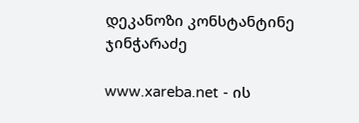დეკანოზი კონსტანტინე ჯინჭარაძე

www.xareba.net - ის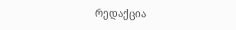რედაქცია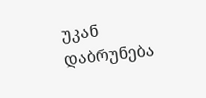უკან დაბრუნება